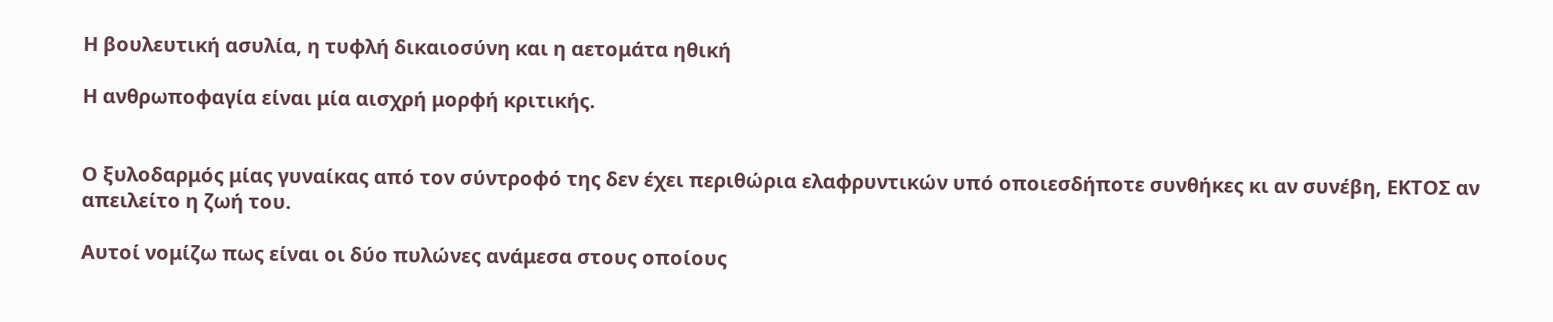Η βουλευτική ασυλία, η τυφλή δικαιοσύνη και η αετομάτα ηθική

Η ανθρωποφαγία είναι μία αισχρή μορφή κριτικής.


Ο ξυλοδαρμός μίας γυναίκας από τον σύντροφό της δεν έχει περιθώρια ελαφρυντικών υπό οποιεσδήποτε συνθήκες κι αν συνέβη, ΕΚΤΟΣ αν απειλείτο η ζωή του.

Αυτοί νομίζω πως είναι οι δύο πυλώνες ανάμεσα στους οποίους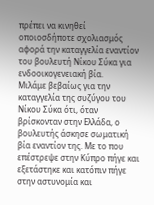πρέπει να κινηθεί οποιοσδήποτε σχολιασμός αφορά την καταγγελία εναντίον του βουλευτή Νίκου Σύκα για ενδοοικογενειακή βία.
Μιλάμε βεβαίως για την καταγγελία της συζύγου του Νίκου Σύκα ότι, όταν βρίσκονταν στην Ελλάδα, ο βουλευτής άσκησε σωματική βία εναντίον της. Με το που επέστρεψε στην Κύπρο πήγε και εξετάστηκε και κατόπιν πήγε στην αστυνομία και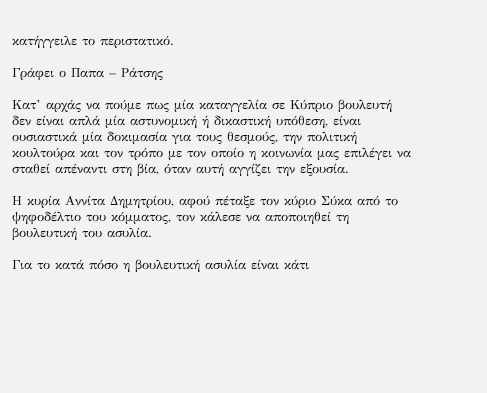κατήγγειλε το περιστατικό.

Γράφει ο Παπα – Ράτσης

Κατ’ αρχάς να πούμε πως μία καταγγελία σε Κύπριο βουλευτή δεν είναι απλά μία αστυνομική ή δικαστική υπόθεση, είναι ουσιαστικά μία δοκιμασία για τους θεσμούς, την πολιτική κουλτούρα και τον τρόπο με τον οποίο η κοινωνία μας επιλέγει να σταθεί απέναντι στη βία, όταν αυτή αγγίζει την εξουσία.

Η κυρία Αννίτα Δημητρίου, αφού πέταξε τον κύριο Σύκα από το ψηφοδέλτιο του κόμματος, τον κάλεσε να αποποιηθεί τη βουλευτική του ασυλία.

Για το κατά πόσο η βουλευτική ασυλία είναι κάτι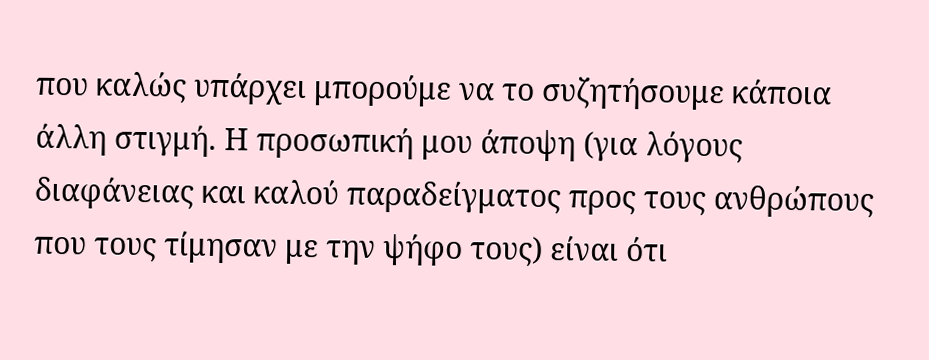που καλώς υπάρχει μπορούμε να το συζητήσουμε κάποια άλλη στιγμή. Η προσωπική μου άποψη (για λόγους διαφάνειας και καλού παραδείγματος προς τους ανθρώπους που τους τίμησαν με την ψήφο τους) είναι ότι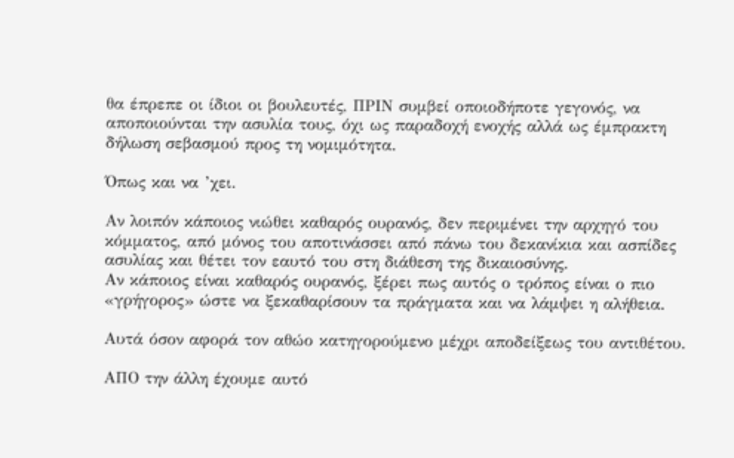θα έπρεπε οι ίδιοι οι βουλευτές, ΠΡΙΝ συμβεί οποιοδήποτε γεγονός, να αποποιούνται την ασυλία τους, όχι ως παραδοχή ενοχής αλλά ως έμπρακτη δήλωση σεβασμού προς τη νομιμότητα.

Όπως και να ’χει.

Αν λοιπόν κάποιος νιώθει καθαρός ουρανός, δεν περιμένει την αρχηγό του κόμματος, από μόνος του αποτινάσσει από πάνω του δεκανίκια και ασπίδες ασυλίας και θέτει τον εαυτό του στη διάθεση της δικαιοσύνης.
Αν κάποιος είναι καθαρός ουρανός, ξέρει πως αυτός ο τρόπος είναι ο πιο «γρήγορος» ώστε να ξεκαθαρίσουν τα πράγματα και να λάμψει η αλήθεια.

Αυτά όσον αφορά τον αθώο κατηγορούμενο μέχρι αποδείξεως του αντιθέτου.

ΑΠΟ την άλλη έχουμε αυτό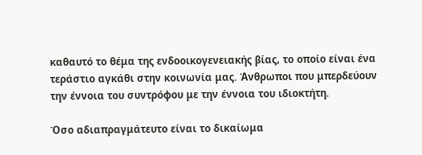καθαυτό το θέμα της ενδοοικογενειακής βίας, το οποίο είναι ένα τεράστιο αγκάθι στην κοινωνία μας. Άνθρωποι που μπερδεύουν την έννοια του συντρόφου με την έννοια του ιδιοκτήτη.

Όσο αδιαπραγμάτευτο είναι το δικαίωμα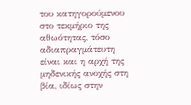του κατηγορούμενου στο τεκμήριο της αθωότητας, τόσο αδιαπραγμάτευτη είναι και η αρχή της μηδενικής ανοχής στη βία, ιδίως στην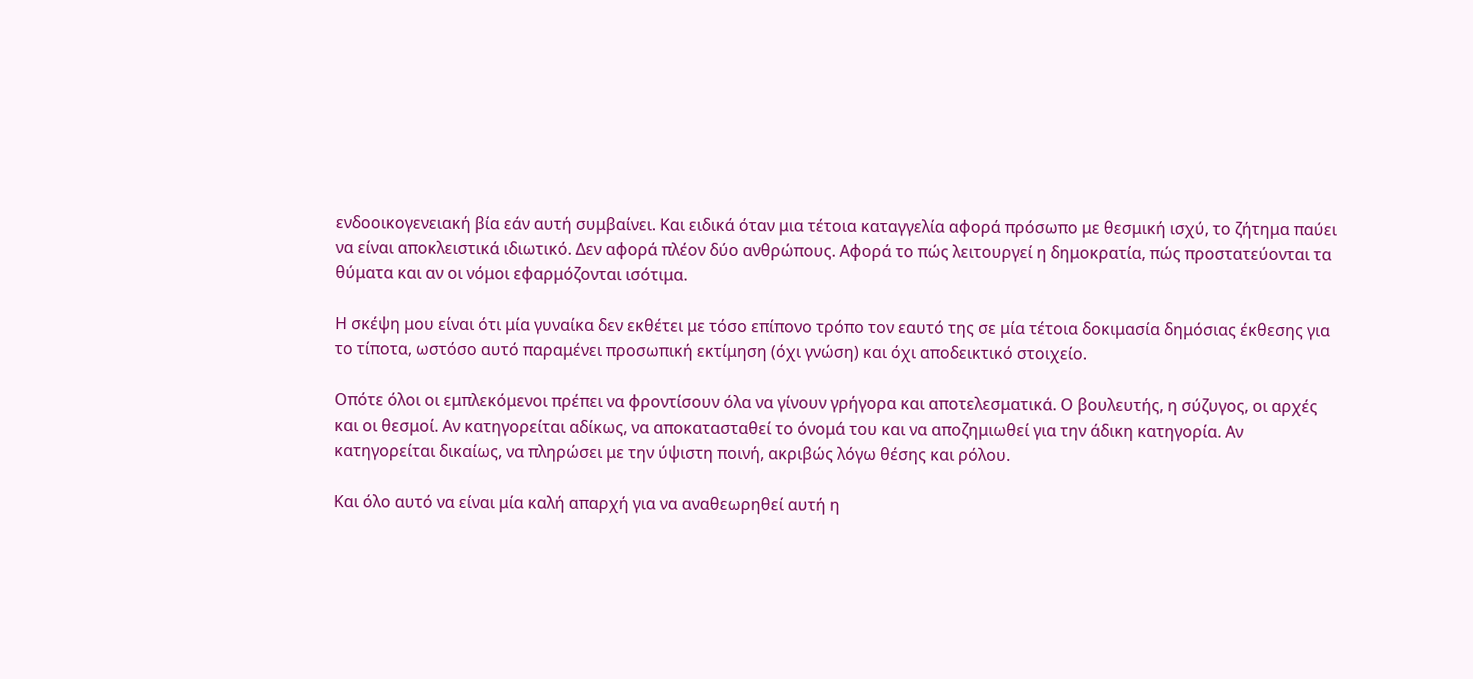ενδοοικογενειακή βία εάν αυτή συμβαίνει. Και ειδικά όταν μια τέτοια καταγγελία αφορά πρόσωπο με θεσμική ισχύ, το ζήτημα παύει να είναι αποκλειστικά ιδιωτικό. Δεν αφορά πλέον δύο ανθρώπους. Αφορά το πώς λειτουργεί η δημοκρατία, πώς προστατεύονται τα θύματα και αν οι νόμοι εφαρμόζονται ισότιμα.

Η σκέψη μου είναι ότι μία γυναίκα δεν εκθέτει με τόσο επίπονο τρόπο τον εαυτό της σε μία τέτοια δοκιμασία δημόσιας έκθεσης για το τίποτα, ωστόσο αυτό παραμένει προσωπική εκτίμηση (όχι γνώση) και όχι αποδεικτικό στοιχείο.

Οπότε όλοι οι εμπλεκόμενοι πρέπει να φροντίσουν όλα να γίνουν γρήγορα και αποτελεσματικά. Ο βουλευτής, η σύζυγος, οι αρχές και οι θεσμοί. Αν κατηγορείται αδίκως, να αποκατασταθεί το όνομά του και να αποζημιωθεί για την άδικη κατηγορία. Αν κατηγορείται δικαίως, να πληρώσει με την ύψιστη ποινή, ακριβώς λόγω θέσης και ρόλου.

Και όλο αυτό να είναι μία καλή απαρχή για να αναθεωρηθεί αυτή η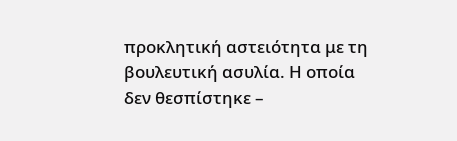προκλητική αστειότητα με τη βουλευτική ασυλία. Η οποία δεν θεσπίστηκε –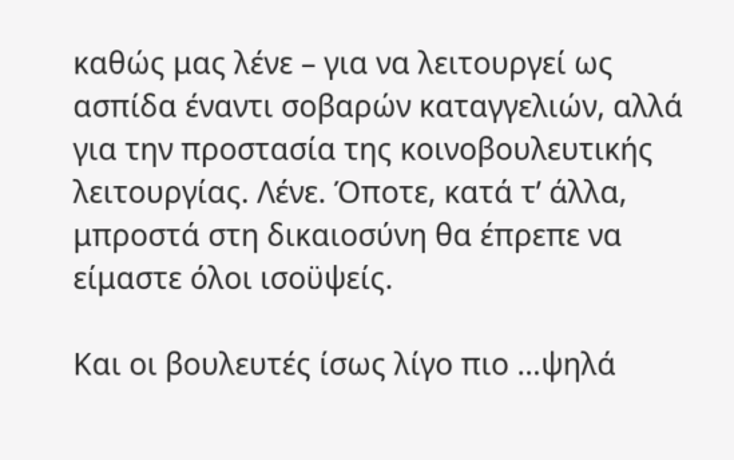καθώς μας λένε – για να λειτουργεί ως ασπίδα έναντι σοβαρών καταγγελιών, αλλά για την προστασία της κοινοβουλευτικής λειτουργίας. Λένε. Όποτε, κατά τ’ άλλα, μπροστά στη δικαιοσύνη θα έπρεπε να είμαστε όλοι ισοϋψείς.

Και οι βουλευτές ίσως λίγο πιο …ψηλά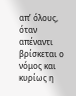απ’ όλους, όταν απέναντι βρίσκεται ο νόμος και κυρίως η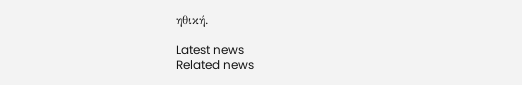ηθική.

Latest news
Related news